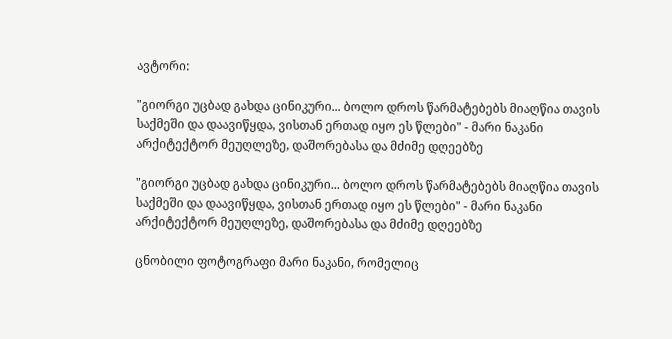ავტორი:

"გიორგი უცბად გახდა ცინიკური... ბოლო დროს წარმატებებს მიაღწია თავის საქმეში და დაავიწყდა, ვისთან ერთად იყო ეს წლები" - მარი ნაკანი არქიტექტორ მეუღლეზე, დაშორებასა და მძიმე დღეებზე

"გიორგი უცბად გახდა ცინიკური... ბოლო დროს წარმატებებს მიაღწია თავის საქმეში და დაავიწყდა, ვისთან ერთად იყო ეს წლები" - მარი ნაკანი არქიტექტორ მეუღლეზე, დაშორებასა და მძიმე დღეებზე

ცნობილი ფოტოგრაფი მარი ნაკანი, რომელიც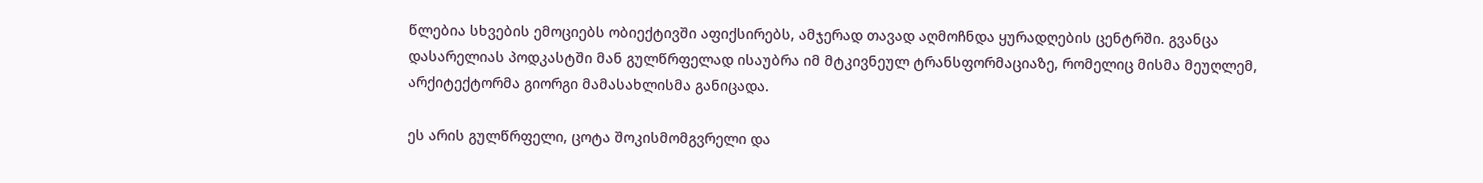წლებია სხვების ემოციებს ობიექტივში აფიქსირებს, ამჯერად თავად აღმოჩნდა ყურადღების ცენტრში. გვანცა დასარელიას პოდკასტში მან გულწრფელად ისაუბრა იმ მტკივნეულ ტრანსფორმაციაზე, რომელიც მისმა მეუღლემ, არქიტექტორმა გიორგი მამასახლისმა განიცადა.

ეს არის გულწრფელი, ცოტა შოკისმომგვრელი და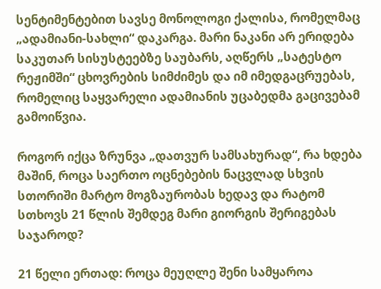სენტიმენტებით სავსე მონოლოგი ქალისა, რომელმაც „ადამიანი-სახლი“ დაკარგა. მარი ნაკანი არ ერიდება საკუთარ სისუსტეებზე საუბარს, აღწერს „სატესტო რეჟიმში“ ცხოვრების სიმძიმეს და იმ იმედგაცრუებას, რომელიც საყვარელი ადამიანის უცაბედმა გაცივებამ გამოიწვია.

როგორ იქცა ზრუნვა „დათვურ სამსახურად“, რა ხდება მაშინ, როცა საერთო ოცნებების ნაცვლად სხვის სთორიში მარტო მოგზაურობას ხედავ და რატომ სთხოვს 21 წლის შემდეგ მარი გიორგის შერიგებას საჯაროდ?

21 წელი ერთად: როცა მეუღლე შენი სამყაროა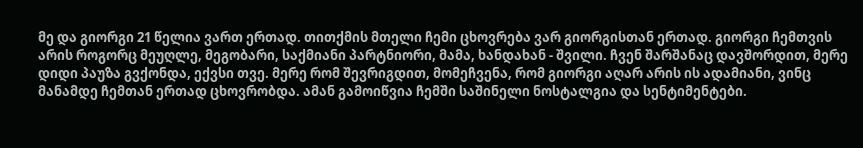მე და გიორგი 21 წელია ვართ ერთად. თითქმის მთელი ჩემი ცხოვრება ვარ გიორგისთან ერთად. გიორგი ჩემთვის არის როგორც მეუღლე, მეგობარი, საქმიანი პარტნიორი, მამა, ხანდახან - შვილი. ჩვენ შარშანაც დავშორდით, მერე დიდი პაუზა გვქონდა, ექვსი თვე. მერე რომ შევრიგდით, მომეჩვენა, რომ გიორგი აღარ არის ის ადამიანი, ვინც მანამდე ჩემთან ერთად ცხოვრობდა. ამან გამოიწვია ჩემში საშინელი ნოსტალგია და სენტიმენტები.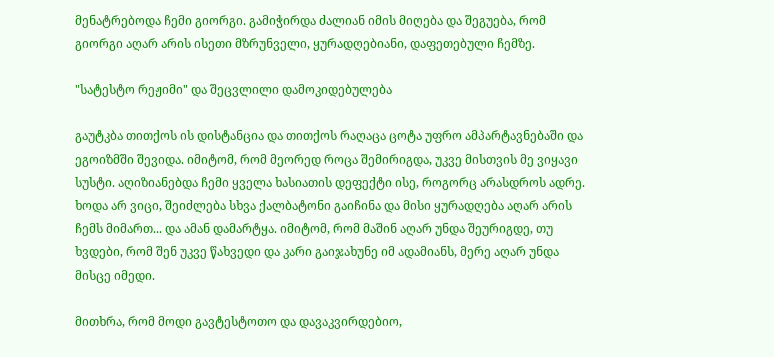მენატრებოდა ჩემი გიორგი. გამიჭირდა ძალიან იმის მიღება და შეგუება, რომ გიორგი აღარ არის ისეთი მზრუნველი, ყურადღებიანი, დაფეთებული ჩემზე.

"სატესტო რეჟიმი" და შეცვლილი დამოკიდებულება

გაუტკბა თითქოს ის დისტანცია და თითქოს რაღაცა ცოტა უფრო ამპარტავნებაში და ეგოიზმში შევიდა. იმიტომ, რომ მეორედ როცა შემირიგდა, უკვე მისთვის მე ვიყავი სუსტი. აღიზიანებდა ჩემი ყველა ხასიათის დეფექტი ისე, როგორც არასდროს ადრე. ხოდა არ ვიცი, შეიძლება სხვა ქალბატონი გაიჩინა და მისი ყურადღება აღარ არის ჩემს მიმართ... და ამან დამარტყა. იმიტომ, რომ მაშინ აღარ უნდა შეურიგდე, თუ ხვდები, რომ შენ უკვე წახვედი და კარი გაიჯახუნე იმ ადამიანს, მერე აღარ უნდა მისცე იმედი.

მითხრა, რომ მოდი გავტესტოთო და დავაკვირდებიო,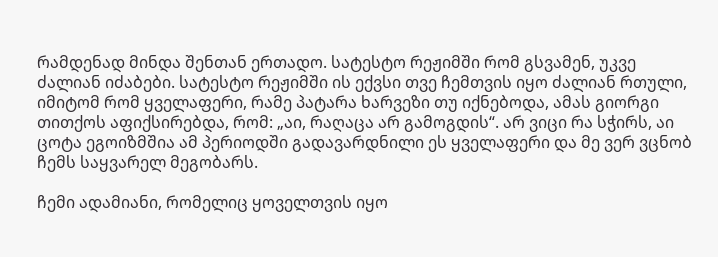რამდენად მინდა შენთან ერთადო. სატესტო რეჟიმში რომ გსვამენ, უკვე ძალიან იძაბები. სატესტო რეჟიმში ის ექვსი თვე ჩემთვის იყო ძალიან რთული, იმიტომ რომ ყველაფერი, რამე პატარა ხარვეზი თუ იქნებოდა, ამას გიორგი თითქოს აფიქსირებდა, რომ: „აი, რაღაცა არ გამოგდის“. არ ვიცი რა სჭირს, აი ცოტა ეგოიზმშია ამ პერიოდში გადავარდნილი ეს ყველაფერი და მე ვერ ვცნობ ჩემს საყვარელ მეგობარს.

ჩემი ადამიანი, რომელიც ყოველთვის იყო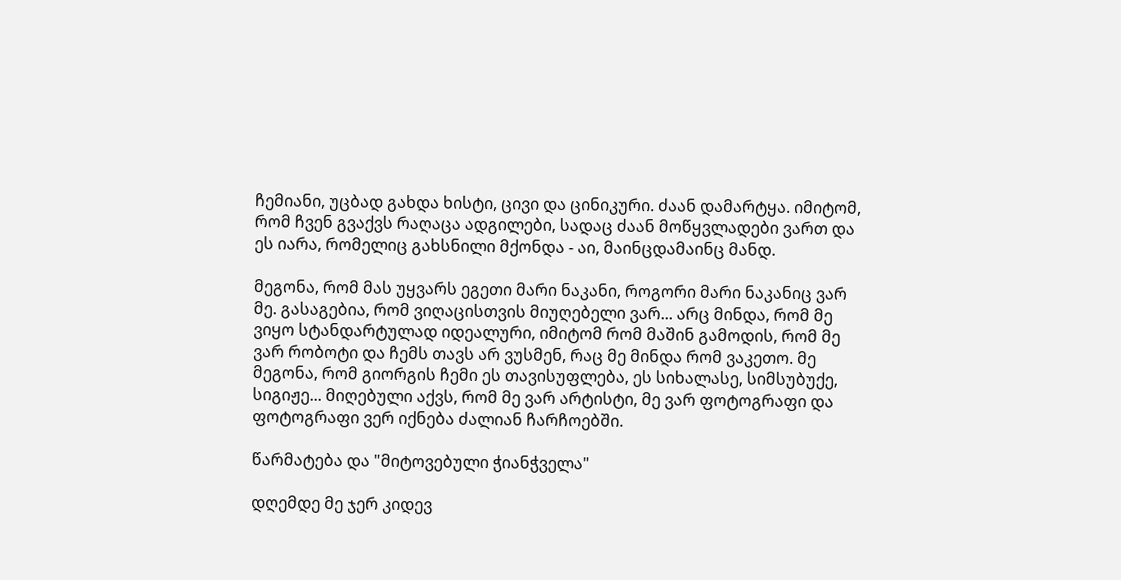ჩემიანი, უცბად გახდა ხისტი, ცივი და ცინიკური. ძაან დამარტყა. იმიტომ, რომ ჩვენ გვაქვს რაღაცა ადგილები, სადაც ძაან მოწყვლადები ვართ და ეს იარა, რომელიც გახსნილი მქონდა - აი, მაინცდამაინც მანდ.

მეგონა, რომ მას უყვარს ეგეთი მარი ნაკანი, როგორი მარი ნაკანიც ვარ მე. გასაგებია, რომ ვიღაცისთვის მიუღებელი ვარ... არც მინდა, რომ მე ვიყო სტანდარტულად იდეალური, იმიტომ რომ მაშინ გამოდის, რომ მე ვარ რობოტი და ჩემს თავს არ ვუსმენ, რაც მე მინდა რომ ვაკეთო. მე მეგონა, რომ გიორგის ჩემი ეს თავისუფლება, ეს სიხალასე, სიმსუბუქე, სიგიჟე... მიღებული აქვს, რომ მე ვარ არტისტი, მე ვარ ფოტოგრაფი და ფოტოგრაფი ვერ იქნება ძალიან ჩარჩოებში.

წარმატება და "მიტოვებული ჭიანჭველა"

დღემდე მე ჯერ კიდევ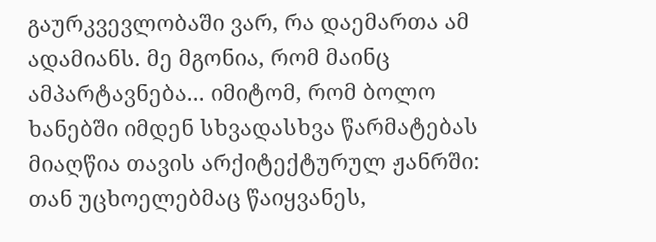გაურკვევლობაში ვარ, რა დაემართა ამ ადამიანს. მე მგონია, რომ მაინც ამპარტავნება... იმიტომ, რომ ბოლო ხანებში იმდენ სხვადასხვა წარმატებას მიაღწია თავის არქიტექტურულ ჟანრში: თან უცხოელებმაც წაიყვანეს,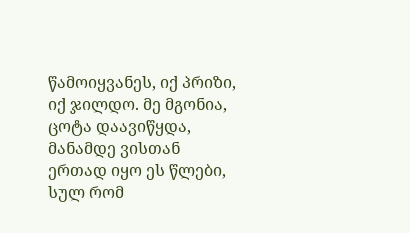წამოიყვანეს, იქ პრიზი, იქ ჯილდო. მე მგონია, ცოტა დაავიწყდა, მანამდე ვისთან ერთად იყო ეს წლები, სულ რომ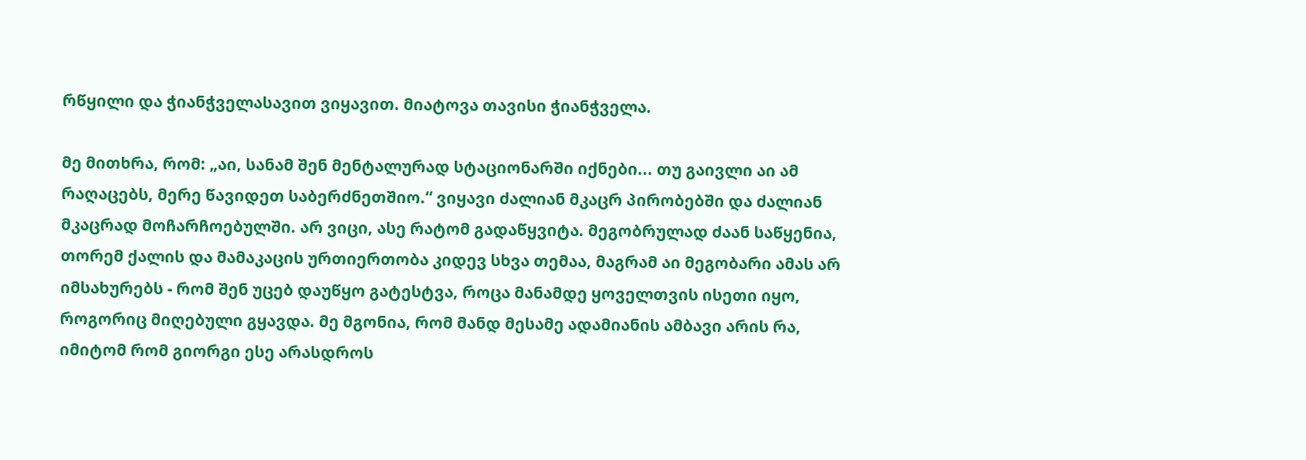რწყილი და ჭიანჭველასავით ვიყავით. მიატოვა თავისი ჭიანჭველა.

მე მითხრა, რომ: „აი, სანამ შენ მენტალურად სტაციონარში იქნები... თუ გაივლი აი ამ რაღაცებს, მერე წავიდეთ საბერძნეთშიო.“ ვიყავი ძალიან მკაცრ პირობებში და ძალიან მკაცრად მოჩარჩოებულში. არ ვიცი, ასე რატომ გადაწყვიტა. მეგობრულად ძაან საწყენია, თორემ ქალის და მამაკაცის ურთიერთობა კიდევ სხვა თემაა, მაგრამ აი მეგობარი ამას არ იმსახურებს - რომ შენ უცებ დაუწყო გატესტვა, როცა მანამდე ყოველთვის ისეთი იყო, როგორიც მიღებული გყავდა. მე მგონია, რომ მანდ მესამე ადამიანის ამბავი არის რა, იმიტომ რომ გიორგი ესე არასდროს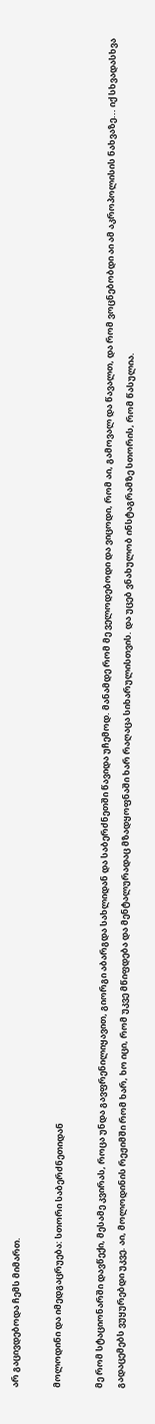არ გაცივდებოდა ჩემს მიმართ.

მოლოდინი და იმედგაცრუება: სთორი საბერძნეთიდან

მე რომ სტაციონარში დავწექი, მესამე კვირას, როცა უნდა გავფრენილიყავით, გიორგი აბარგდა სახლიდან და საბერძნეთში წავიდა უჩემოდ. მანამდე რომ მე ველოდებოდი და ვიცოდი, რომ აი, გამოვალ და წავალთ, და რომ ვოცნებობდი აი ამ აკროპოლისის ნახვაზე... იქ სხვადასხვა გადაცემებს ვუყურებდი უკვე. აი, მოლოდინის რეჟიმში რომ ხარ, ხო იცი, რომ უკვე მწიფდება და მენტალურადაც მზადყოფნაში ხარ რაღაცა სიხარულისთვის. და უცებ ვნახულობ ინსტაგრამზე სთორის, რომ წასულია.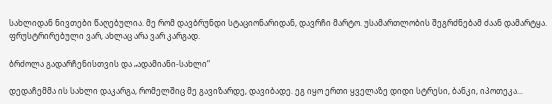სახლიდან ნივთები წაღებულია. მე რომ დავბრუნდი სტაციონარიდან, დავრჩი მარტო. უსამართლობის შეგრძნებამ ძაან დამარტყა. ფრუსტრირებული ვარ, ახლაც არა ვარ კარგად.

ბრძოლა გადარჩენისთვის და „ადამიანი-სახლი“

დედაჩემმა ის სახლი დაკარგა, რომელშიც მე გავიზარდე, დავიბადე. ეგ იყო ერთი ყველაზე დიდი სტრესი, ბანკი, იპოთეკა...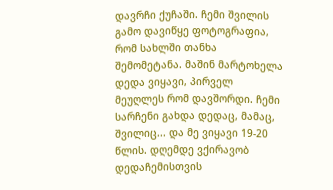დავრჩი ქუჩაში. ჩემი შვილის გამო დავიწყე ფოტოგრაფია, რომ სახლში თანხა შემომეტანა. მაშინ მარტოხელა დედა ვიყავი, პირველ მეუღლეს რომ დავშორდი. ჩემი სარჩენი გახდა დედაც, მამაც, შვილიც... და მე ვიყავი 19-20 წლის. დღემდე ვქირავობ დედაჩემისთვის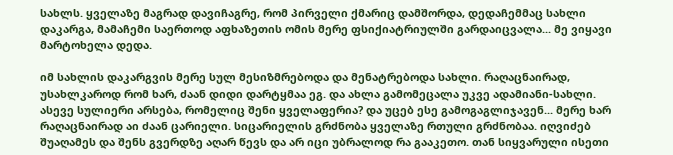სახლს. ყველაზე მაგრად დავიჩაგრე, რომ პირველი ქმარიც დამშორდა, დედაჩემმაც სახლი დაკარგა, მამაჩემი საერთოდ აფხაზეთის ომის მერე ფსიქიატრიულში გარდაიცვალა... მე ვიყავი მარტოხელა დედა.

იმ სახლის დაკარგვის მერე სულ მესიზმრებოდა და მენატრებოდა სახლი. რაღაცნაირად, უსახლკაროდ რომ ხარ, ძაან დიდი დარტყმაა ეგ. და ახლა გამომეცალა უკვე ადამიანი-სახლი. ასევე სულიერი არსება, რომელიც შენი ყველაფერია? და უცებ ესე გამოგაგლიჯავენ... მერე ხარ რაღაცნაირად აი ძაან ცარიელი. სიცარიელის გრძნობა ყველაზე რთული გრძნობაა. იღვიძებ შუაღამეს და შენს გვერდზე აღარ წევს და არ იცი უბრალოდ რა გააკეთო. თან სიყვარული ისეთი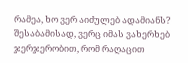რამეა, ხო ვერ აიძულებ ადამიანს? შესაბამისად, ვერც იმას ვახერხებ ჯერჯერობით, რომ რაღაცით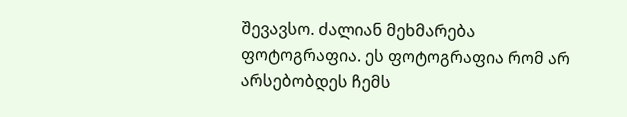შევავსო. ძალიან მეხმარება ფოტოგრაფია. ეს ფოტოგრაფია რომ არ არსებობდეს ჩემს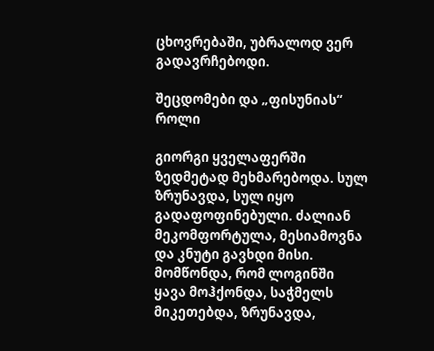ცხოვრებაში, უბრალოდ ვერ გადავრჩებოდი.

შეცდომები და „ფისუნიას“ როლი

გიორგი ყველაფერში ზედმეტად მეხმარებოდა. სულ ზრუნავდა, სულ იყო გადაფოფინებული. ძალიან მეკომფორტულა, მესიამოვნა და კნუტი გავხდი მისი. მომწონდა, რომ ლოგინში ყავა მოჰქონდა, საჭმელს მიკეთებდა, ზრუნავდა,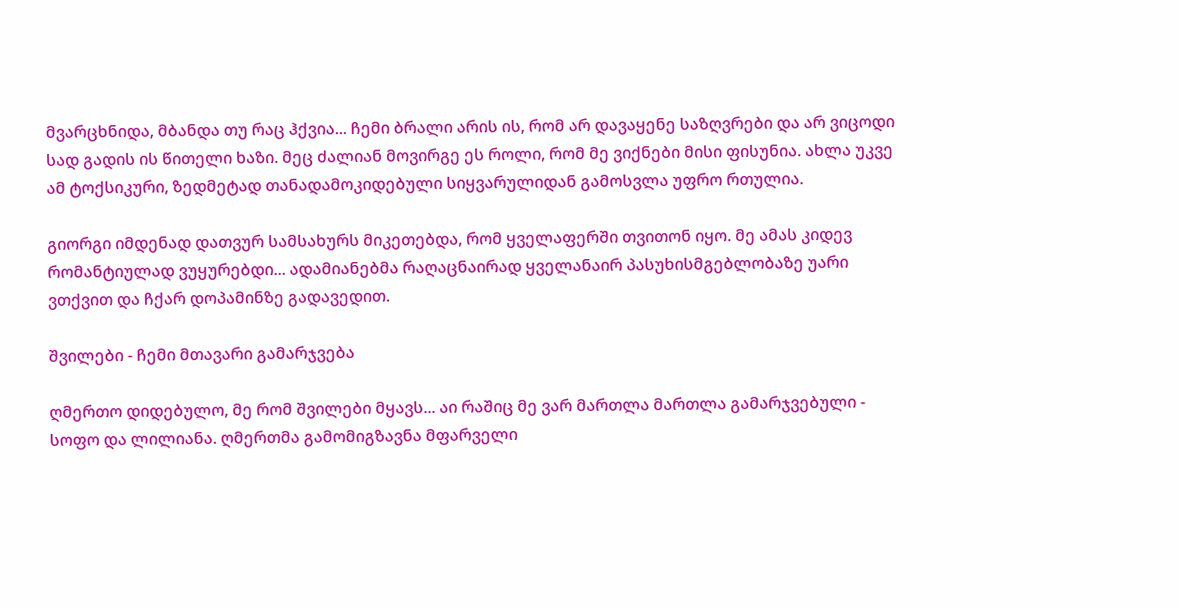მვარცხნიდა, მბანდა თუ რაც ჰქვია... ჩემი ბრალი არის ის, რომ არ დავაყენე საზღვრები და არ ვიცოდი სად გადის ის წითელი ხაზი. მეც ძალიან მოვირგე ეს როლი, რომ მე ვიქნები მისი ფისუნია. ახლა უკვე ამ ტოქსიკური, ზედმეტად თანადამოკიდებული სიყვარულიდან გამოსვლა უფრო რთულია.

გიორგი იმდენად დათვურ სამსახურს მიკეთებდა, რომ ყველაფერში თვითონ იყო. მე ამას კიდევ რომანტიულად ვუყურებდი... ადამიანებმა რაღაცნაირად ყველანაირ პასუხისმგებლობაზე უარი ვთქვით და ჩქარ დოპამინზე გადავედით.

შვილები - ჩემი მთავარი გამარჯვება

ღმერთო დიდებულო, მე რომ შვილები მყავს... აი რაშიც მე ვარ მართლა მართლა გამარჯვებული - სოფო და ლილიანა. ღმერთმა გამომიგზავნა მფარველი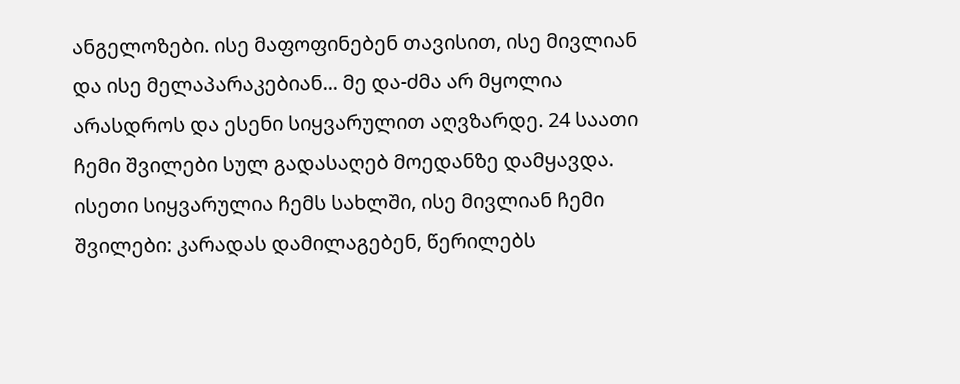ანგელოზები. ისე მაფოფინებენ თავისით, ისე მივლიან და ისე მელაპარაკებიან... მე და-ძმა არ მყოლია არასდროს და ესენი სიყვარულით აღვზარდე. 24 საათი ჩემი შვილები სულ გადასაღებ მოედანზე დამყავდა. ისეთი სიყვარულია ჩემს სახლში, ისე მივლიან ჩემი შვილები: კარადას დამილაგებენ, წერილებს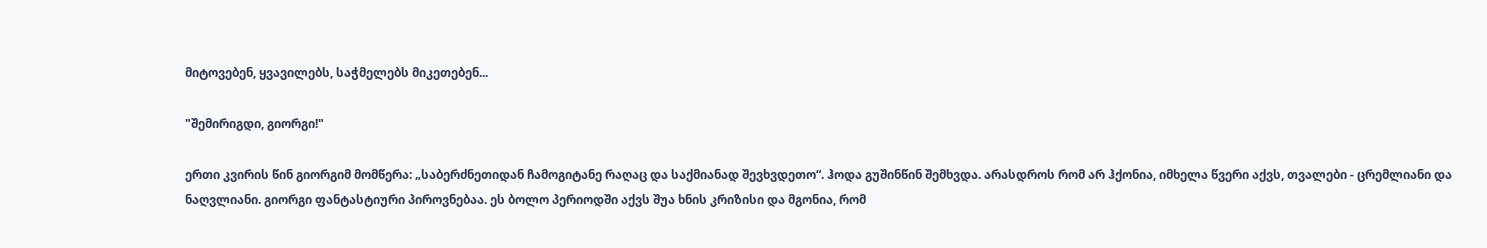მიტოვებენ, ყვავილებს, საჭმელებს მიკეთებენ...

"შემირიგდი, გიორგი!"

ერთი კვირის წინ გიორგიმ მომწერა: „საბერძნეთიდან ჩამოგიტანე რაღაც და საქმიანად შევხვდეთო“. ჰოდა გუშინწინ შემხვდა. არასდროს რომ არ ჰქონია, იმხელა წვერი აქვს, თვალები - ცრემლიანი და ნაღვლიანი. გიორგი ფანტასტიური პიროვნებაა. ეს ბოლო პერიოდში აქვს შუა ხნის კრიზისი და მგონია, რომ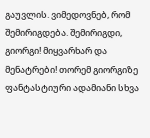გაუვლის. ვიმედოვნებ, რომ შემირიგდება. შემირიგდი, გიორგი! მიყვარხარ და მენატრები! თორემ გიორგიზე ფანტასტიური ადამიანი სხვა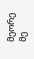მეორე მე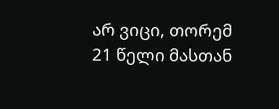არ ვიცი, თორემ 21 წელი მასთან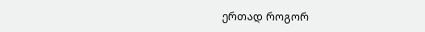ერთად როგორ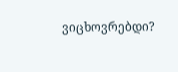ვიცხოვრებდი?